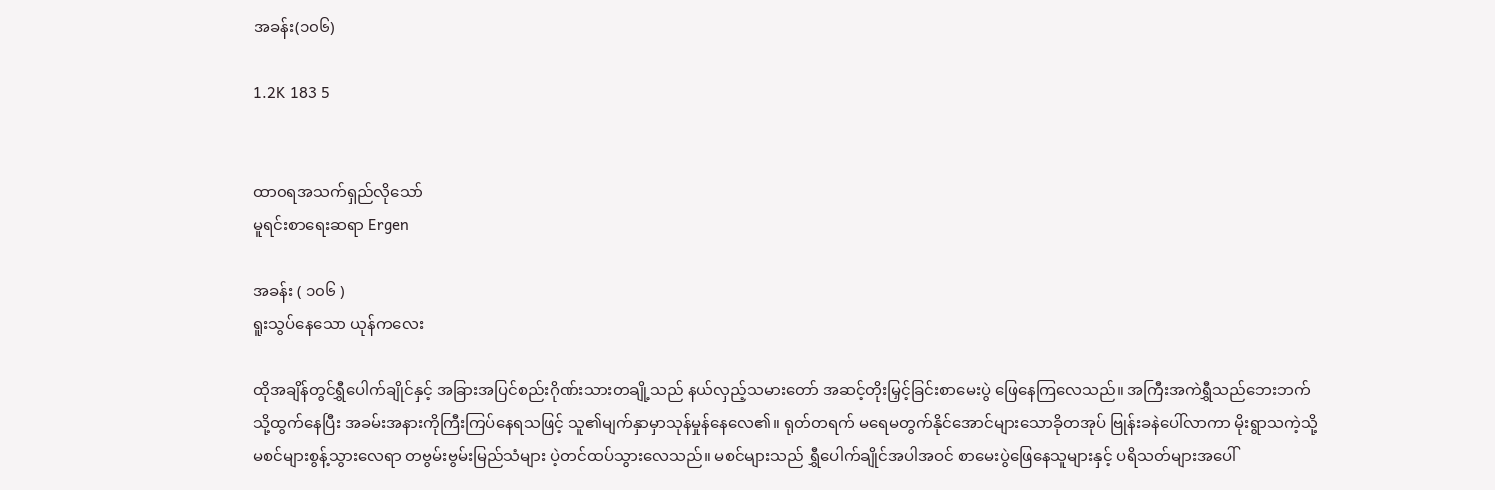အခန်း(၁၀၆)

1.2K 183 5


ထာ၀ရအသက်ရှည်လိုသော်
မူရင်းစာရေးဆရာ Ergen

အခန်း ( ၁၀၆ )
ရူးသွပ်နေသော ယုန်ကလေး

ထိုအချိန်တွင်ရွှီပေါက်ချိုင်နှင့် အခြားအပြင်စည်းဂိုဏ်းသားတချို့သည် နယ်လှည့်သမားတော် အဆင့်တိုးမြှင့်ခြင်းစာမေးပွဲ ဖြေနေကြလေသည်။ အကြီးအကဲရွှီသည်ဘေးဘက်သို့ထွက်နေပြီး အခမ်းအနားကိုကြီးကြပ်နေရသဖြင့် သူ၏မျက်နှာမှာသုန်မှုန်နေလေ၏။ ရုတ်တရက် မရေမတွက်နိုင်အောင်များသောခိုတအုပ် ဗြုန်းခနဲပေါ်လာကာ မိုးရွာသကဲ့သို့မစင်များစွန့်သွားလေရာ တဗွမ်းဗွမ်းမြည်သံများ ပဲ့တင်ထပ်သွားလေသည်။ မစင်များသည် ရွှီပေါက်ချိုင်အပါအဝင် စာမေးပွဲဖြေနေသူများနှင့် ပရိသတ်များအပေါ်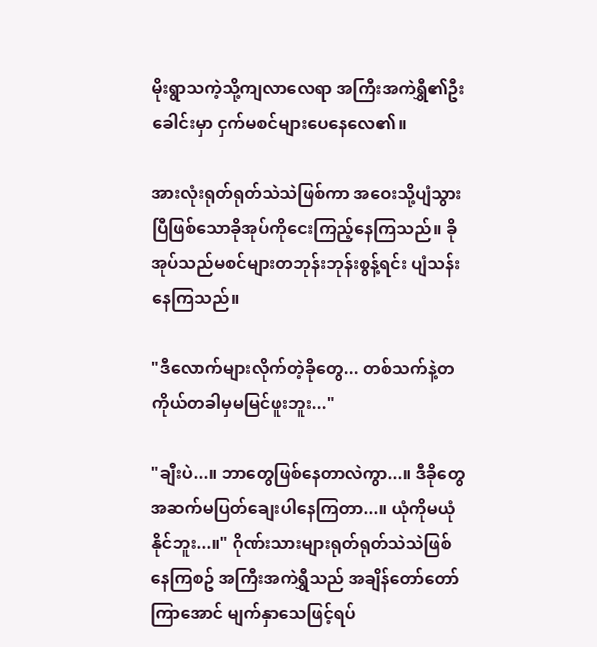မိုးရွာသကဲ့သို့ကျလာလေရာ အကြီးအကဲရွှီ၏ဦးခေါင်းမှာ ငှက်မစင်များပေနေလေ၏။

အားလုံးရုတ်ရုတ်သဲသဲဖြစ်ကာ အဝေးသို့ပျံသွားပြီဖြစ်သောခိုအုပ်ကိုငေးကြည့်နေကြသည်။ ခိုအုပ်သည်မစင်များတဘုန်းဘုန်းစွန့်ရင်း ပျံသန်းနေကြသည်။

"ဒီလောက်များလိုက်တဲ့ခိုတွေ... တစ်သက်နဲ့တကိုယ်တခါမှမမြင်ဖူးဘူး..."

"ချီးပဲ...။ ဘာတွေဖြစ်နေတာလဲကွာ...။ ဒီခိုတွေအဆက်မပြတ်ချေးပါနေကြတာ...။ ယုံကိုမယုံနိုင်ဘူး...။" ဂိုဏ်းသားများရုတ်ရုတ်သဲသဲဖြစ်နေကြစဥ် အကြီးအကဲရွှီသည် အချိန်တော်တော်ကြာအောင် မျက်နှာသေဖြင့်ရပ်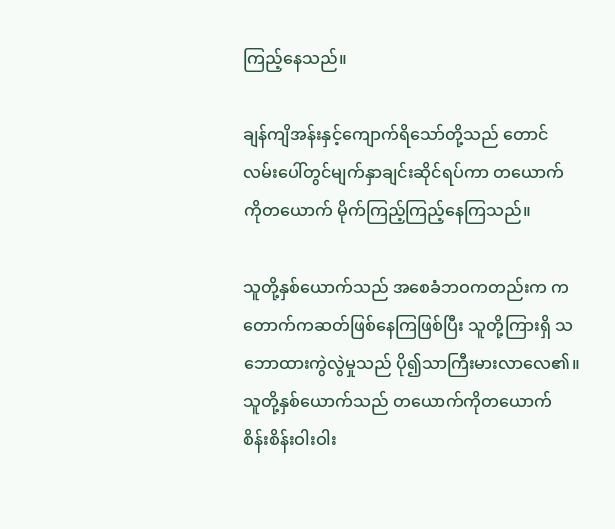ကြည့်နေသည်။

ချန်ကျိအန်းနှင့်ကျောက်ရိသော်တို့သည် တောင်လမ်းပေါ်တွင်မျက်နှာချင်းဆိုင်ရပ်ကာ တယောက်ကိုတယောက် မိုက်ကြည့်ကြည့်နေကြသည်။

သူတို့နှစ်ယောက်သည် အစေခံဘဝကတည်းက ကတောက်ကဆတ်ဖြစ်နေကြဖြစ်ပြီး သူတို့ကြားရှိ သဘောထားကွဲလွဲမှုသည် ပို၍သာကြီးမားလာလေ၏။ သူတို့နှစ်ယောက်သည် တယောက်ကိုတယောက် စိန်းစိန်းဝါးဝါး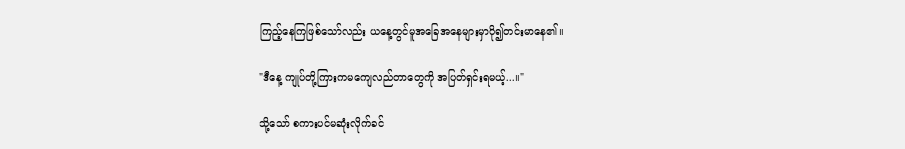ကြည့်နေကြဖြစ်သော်လည်း ယနေ့တွင်မူအခြေအနေများမှာပို၍တင်းမာနေ၏။

"ဒီနေ့ ကျုပ်တို့ကြားကမကျေလည်တာတွေကို အပြတ်ရှင်းရမယ့်...။"

သို့သော် စကားပင်မဆုံးလိုက်ခင်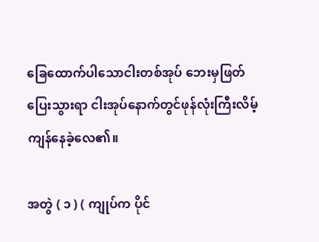ခြေထောက်ပါသောငါးတစ်အုပ် ဘေးမှဖြတ်ပြေးသွားရာ ငါးအုပ်နောက်တွင်ဖုန်လုံးကြီးလိမ့်ကျန်နေခဲ့လေ၏။

အတွဲ ( ၁ ) ( ကျုပ်က ပိုင်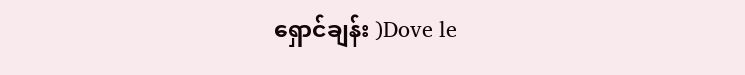ရှောင်ချန်း )Dove le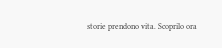storie prendono vita. Scoprilo ora